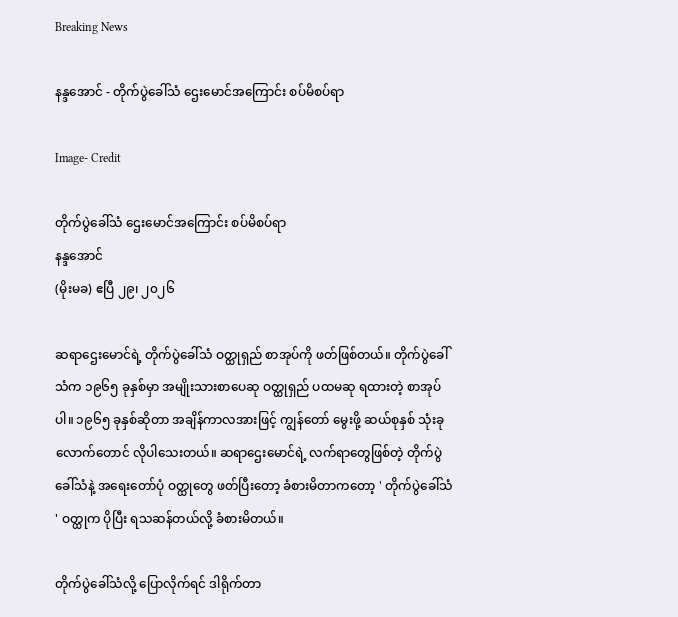Breaking News

နန္ဒအောင် - တိုက်ပွဲခေါ်သံ ဌေးမောင်အကြောင်း စပ်မိစပ်ရာ

Image- Credit

တိုက်ပွဲခေါ်သံ ဌေးမောင်အကြောင်း စပ်မိစပ်ရာ
နန္ဒအောင်
(မိုးမခ) ဧပြီ ၂၉၊ ၂၀၂၆

ဆရာဌေးမောင်ရဲ့ တိုက်ပွဲခေါ်သံ ဝတ္ထုရှည် စာအုပ်ကို ဖတ်ဖြစ်တယ်။ တိုက်ပွဲခေါ်သံက ၁၉၆၅ ခုနှစ်မှာ အမျိုးသားစာပေဆု ဝတ္ထုရှည် ပထမဆု ရထားတဲ့ စာအုပ်ပါ။ ၁၉၆၅ ခုနှစ်ဆိုတာ အချိန်ကာလအားဖြင့် ကျွန်တော် မွေးဖို့ ဆယ်စုနှစ် သုံးခုလောက်တောင် လိုပါသေးတယ်။ ဆရာဌေးမောင်ရဲ့ လက်ရာတွေဖြစ်တဲ့ တိုက်ပွဲခေါ်သံနဲ့ အရေးတော်ပုံ ဝတ္ထုတွေ ဖတ်ပြီးတော့ ခံစားမိတာကတော့ ' တိုက်ပွဲခေါ်သံ ' ဝတ္ထုက ပိုပြီး ရသဆန်တယ်လို့ ခံစားမိတယ်။

တိုက်ပွဲခေါ်သံလို့ ပြောလိုက်ရင် ဒါရိုက်တာ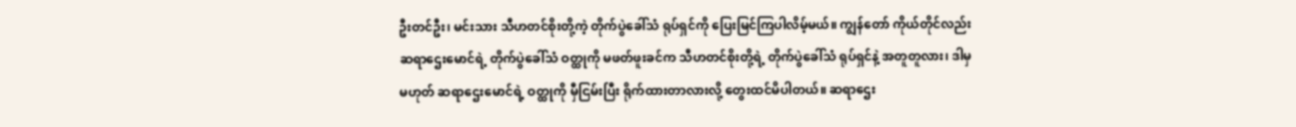ဦးတင်ဦး၊ မင်းသား သီဟတင်စိုးတို့ကဲ့ တိုက်ပွဲခေါ်သံ ရုပ်ရှင်ကို ပြေးမြင်ကြပါလိမ့်မယ်။ ကျွန်တော် ကိုယ်တိုင်လည်း ဆရာဌေးမောင်ရဲ့ တိုက်ပွဲခေါ်သံ ဝတ္ထုကို မဖတ်ဖူးခင်က သီဟတင်စိုးတို့ရဲ့ တိုက်ပွဲခေါ်သံ ရုပ်ရှင်နဲ့ အတူတူလား၊ ဒါမှမဟုတ် ဆရာဌေးမောင်ရဲ့ ဝတ္ထုကို မှီငြမ်းပြီး ရိုက်ထားတာလားလို့ တွေးထင်မိပါတယ်။ ဆရာဌေး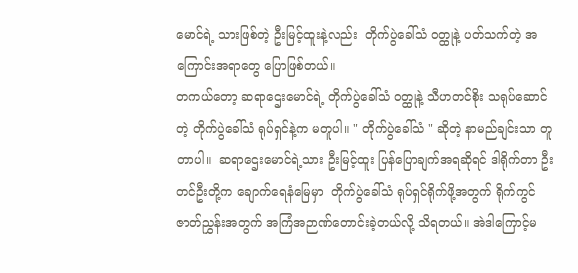မောင်ရဲ့ သားဖြစ်တဲ့ ဦးမြင့်ထူးနဲ့လည်း  တိုက်ပွဲခေါ်သံ ဝတ္ထုနဲ့ ပတ်သက်တဲ့ အကြောင်းအရာတွေ ပြောဖြစ်တယ်။
တကယ်တော့ ဆရာဌေးမောင်ရဲ့ တိုက်ပွဲခေါ်သံ ဝတ္ထုနဲ့ သီဟတင်စိုး သရုပ်ဆောင်တဲ့ တိုက်ပွဲခေါ်သံ ရုပ်ရှင်နဲ့က မတူပါ။ " တိုက်ပွဲခေါ်သံ " ဆိုတဲ့ နာမည်ချင်းသာ တူတာပါ။  ဆရာဌေးမောင်ရဲ့သား ဦးမြင့်ထူး ပြန်ပြောချက်အရဆိုရင် ဒါရိုက်တာ ဦးတင်ဦးတို့က ချောက်ရေနံမြေမှာ  တိုက်ပွဲခေါ်သံ ရုပ်ရှင်ရိုက်ဖို့အတွက် ရိုက်ကွင် ဇာတ်ညွှန်းအတွက် အကြံအဉာဏ်တောင်းခဲ့တယ်လို့ သိရတယ်။ အဲဒါကြောင့်မ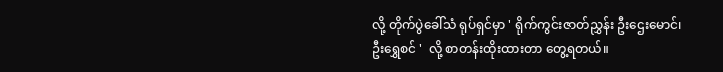လို့ တိုက်ပွဲခေါ်သံ ရုပ်ရှင်မှာ ' ရိုက်ကွင်းဇာတ်ညွှန်း ဦးဌေးမောင်၊ ဦးရွှေစင် '  လို့ စာတန်းထိုးထားတာ တွေ့ရတယ်။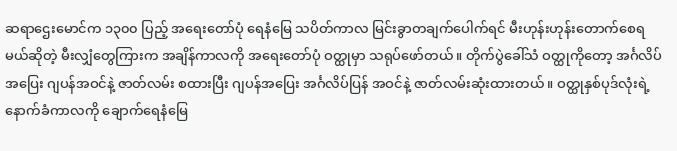ဆရာဌေးမောင်က ၁၃၀၀ ပြည့် အရေးတော်ပုံ ရေနံမြေ သပိတ်ကာလ မြင်းခွာတချက်ပေါက်ရင် မီးဟုန်းဟုန်းတောက်စေရမယ်ဆိုတဲ့ မီးလျှံတွေကြားက အချိန်ကာလကို အရေးတော်ပုံ ဝတ္ထုမှာ သရုပ်ဖော်တယ်။ တိုက်ပွဲခေါ်သံ ဝတ္ထုကိုတော့ အင်္ဂလိပ်အပြေး ဂျပန်အဝင်နဲ့ ဇာတ်လမ်း စထားပြီး ဂျပန်အပြေး အင်္ဂလိပ်ပြန် အဝင်နဲ့ ဇာတ်လမ်းဆုံးထားတယ်။ ဝတ္ထုနှစ်ပုဒ်လုံးရဲ့ နောက်ခံကာလကို ချောက်ရေနံမြေ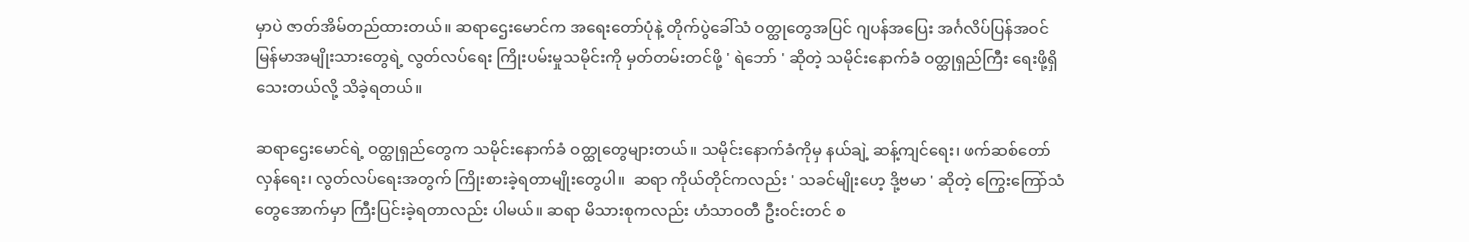မှာပဲ ဇာတ်အိမ်တည်ထားတယ်။ ဆရာဌေးမောင်က အရေးတော်ပုံနဲ့ တိုက်ပွဲခေါ်သံ ဝတ္ထုတွေအပြင် ဂျပန်အပြေး အင်္ဂလိပ်ပြန်အဝင် မြန်မာအမျိုးသားတွေရဲ့ လွတ်လပ်ရေး ကြိုးပမ်းမှုသမိုင်းကို မှတ်တမ်းတင်ဖို့ ' ရဲဘော် ' ဆိုတဲ့ သမိုင်းနောက်ခံ ဝတ္ထုရှည်ကြီး ရေးဖို့ရှိသေးတယ်လို့ သိခဲ့ရတယ်။

ဆရာဌေးမောင်ရဲ့ ဝတ္ထုရှည်တွေက သမိုင်းနောက်ခံ ဝတ္ထုတွေများတယ်။ သမိုင်းနောက်ခံကိုမှ နယ်ချဲ့ ဆန့်ကျင်ရေး၊ ဖက်ဆစ်တော်လှန်ရေး၊ လွတ်လပ်ရေးအတွက် ကြိုးစားခဲ့ရတာမျိုးတွေပါ။  ဆရာ ကိုယ်တိုင်ကလည်း ' သခင်မျိုးဟေ့ ဒို့ဗမာ ' ဆိုတဲ့ ကြွေးကြော်သံတွေအောက်မှာ ကြီးပြင်းခဲ့ရတာလည်း ပါမယ်။ ဆရာ မိသားစုကလည်း ဟံသာဝတီ ဦးဝင်းတင် စ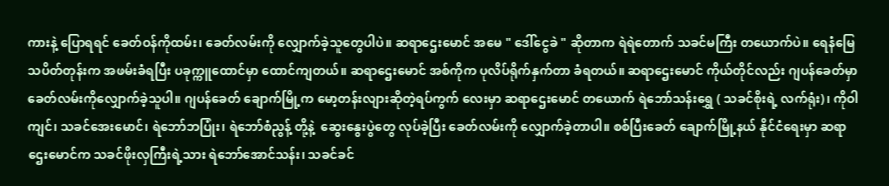ကားနဲ့ ပြောရရင် ခေတ်ဝန်ကိုထမ်း၊ ခေတ်လမ်းကို လျှောက်ခဲ့သူတွေပါပဲ။ ဆရာဌေးမောင် အမေ " ဒေါ်ငွေခဲ " ဆိုတာက ရဲရဲတောက် သခင်မကြီး တယောက်ပဲ။ ရေနံမြေသပိတ်တုန်းက အဖမ်းခံရပြီး ပခုက္ကူထောင်မှာ ထောင်ကျတယ်။ ဆရာဌေးမောင် အစ်ကိုက ပုလိပ်ရိုက်နှက်တာ ခံရတယ်။ ဆရာဌေးမောင် ကိုယ်တိုင်လည်း ဂျပန်ခေတ်မှာ ခေတ်လမ်းကိုလျှောက်ခဲ့သူပါ။ ဂျပန်ခေတ် ချောက်မြို့က မော့တန်းလျားဆိုတဲ့ရပ်ကွက်‌ လေးမှာ ဆရာဌေးမောင် တယောက် ရဲဘော်သန်းရွှေ ( သခင်စိုးရဲ့ လက်ရုံး)၊ ကိုဝါကျင်၊ သခင်အေးမောင်၊ ရဲဘော်ဘပြုံး၊ ရဲဘော်စံညွန့် တို့နဲ့  ဆွေး‌နွေး‌ပွဲတွေ လုပ်ခဲ့ပြီး ခေတ်လမ်းကို လျှောက်ခဲ့တာပါ။ စစ်ပြီးခေတ် ချောက်မြို့နယ် နိုင်ငံရေးမှာ ဆရာဌေးမောင်က သခင်ဖိုးလှကြီးရဲ့သား ရဲဘော်အောင်သန်း၊ သခင်ခင်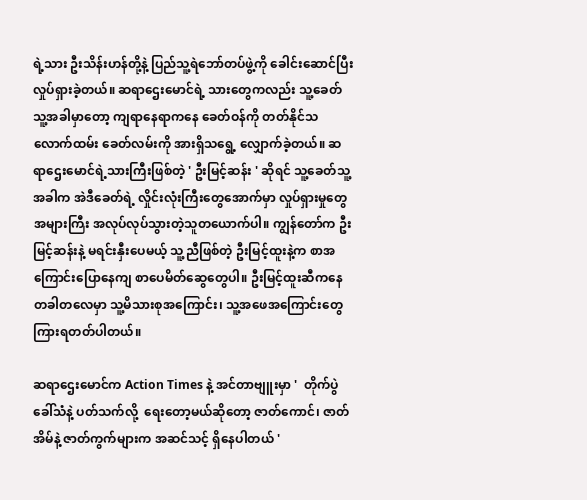ရဲ့သား ဦးသိန်းဟန်တို့နဲ့ ပြည်သူ့ရဲဘော်တပ်ဖွဲ့ကို ခေါင်းဆောင်ပြီး လှုပ်ရှားခဲ့တယ်။ ဆရာဌေးမောင်ရဲ့ သားတွေကလည်း သူ့ခေတ်သူ့အခါမှာတော့ ကျရာနေရာကနေ ခေတ်ဝန်ကို တတ်နိုင်သလောက်ထမ်း ခေတ်လမ်းကို အားရှိသရွေ့ လျှောက်ခဲ့တယ်။ ဆရာဌေးမောင်ရဲ့သားကြီးဖြစ်တဲ့ ' ဦးမြင့်ဆန်း ' ဆိုရင် သူ့ခေတ်သူ့အခါက အဲဒီခေတ်ရဲ့ လှိုင်းလုံးကြီးတွေအောက်မှာ လှုပ်ရှားမှုတွေ အများကြီး အလုပ်လုပ်သွားတဲ့သူတယောက်ပါ။ ကျွန်တော်က ဦးမြင့်ဆန်းနဲ့ မရင်းနှီးပေမယ့် သူ့ညီဖြစ်တဲ့ ဦးမြင့်ထူးနဲ့က စာအကြောင်းပြောနေကျ စာပေမိတ်ဆွေတွေပါ။ ဦးမြင့်ထူးဆီက‌နေ တခါတလေမှာ သူ့မိသားစုအကြောင်း၊ သူ့အဖေအကြောင်းတွေ ကြားရတတ်ပါတယ်။

ဆရာဌေးမောင်က Action Times နဲ့ အင်တာဗျူးမှာ '  တိုက်ပွဲခေါ်သံနဲ့ ပတ်သက်လို့  ရေးတော့မယ်ဆိုတော့ ဇာတ်ကောင်၊ ဇာတ်အိမ်နဲ့ ဇာတ်ကွက်များက အဆင်သင့် ရှိနေပါတယ် '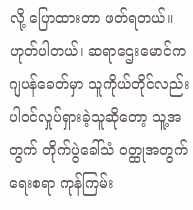လို့ ပြောထားတာ ဖတ်ရတယ်။ ဟုတ်ပါတယ်၊ ဆရာဌေးမောင်က ဂျပန်ခေတ်မှာ သူကိုယ်တိုင်လည်း ပါဝင်လှုပ်ရှားခဲ့သူဆိုတော့ သူ့အတွက် တိုက်ပွဲခေါ်သံ ဝတ္ထုအတွက် ရေးစရာ ကုန်ကြမ်း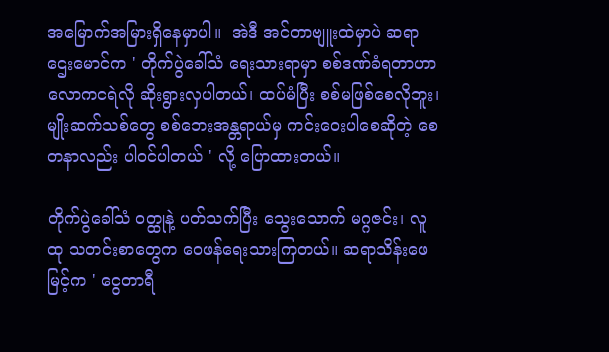အမြောက်အမြားရှိနေမှာပါ။  အဲဒီ အင်တာဗျူးထဲမှာပဲ ဆရာဌေးမောင်က ' တိုက်ပွဲခေါ်သံ ရေးသားရာမှာ စစ်ဒဏ်ခံရတာဟာ လောကငရဲလို ဆိုးရွားလှပါတယ်၊ ထပ်မံပြီး စစ်မဖြစ်စေလိုဘူး၊ မျိုးဆက်သစ်တွေ စစ်ဘေးအန္တရာယ်မှ ကင်းဝေးပါစေဆိုတဲ့ စေတနာလည်း ပါဝင်ပါတယ် ' လို့ ပြောထားတယ်။

တိုက်ပွဲခေါ်သံ ဝတ္ထုနဲ့ ပတ်သက်ပြီး သွေးသောက် မဂ္ဂဇင်း၊ လူထု သတင်းစာတွေက ဝေဖန်ရေးသားကြတယ်။ ဆရာသိန်းဖေမြင့်က ‌' ငွေတာရီ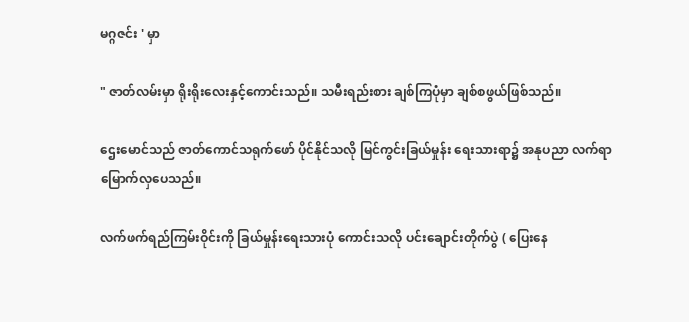မဂ္ဂဇင်း ' မှာ

" ဇာတ်လမ်းမှာ ရိုးရိုးလေးနှင့်ကောင်းသည်။ သမီးရည်းစား ချစ်ကြပုံမှာ ချစ်စဖွယ်ဖြစ်သည်။

ဌေးမောင်သည် ဇာတ်ကောင်သရုက်ဖော် ပိုင်နိုင်သလို မြင်ကွင်းခြယ်မှုန်း ရေးသားရာ၌ အနုပညာ လက်ရာမြောက်လှပေသည်။

လက်ဖက်ရည်ကြမ်းဝိုင်းကို ခြယ်မှုန်းရေးသားပုံ ကောင်းသလို ပင်းချောင်းတိုက်ပွဲ ( ပြေးနေ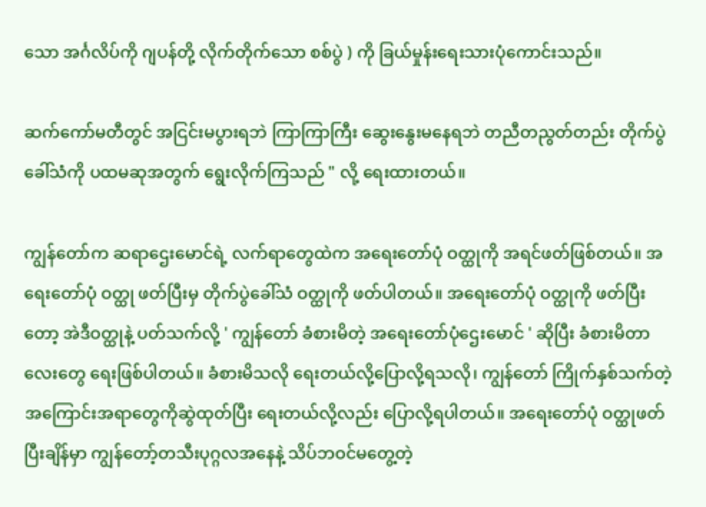သော အင်္ဂလိပ်ကို ဂျပန်တို့ လိုက်တိုက်သော စစ်ပွဲ ) ကို ခြယ်မှုန်းရေးသားပုံကောင်းသည်။

ဆက်ကော်မတီတွင် အငြင်းမပွားရဘဲ ကြာကြာကြီး ဆွေးနွေးမနေရဘဲ တညီတညွတ်တည်း တိုက်ပွဲခေါ်သံကို ပထမဆုအတွက် ရွေးလိုက်ကြသည် " လို့ ရေးထားတယ်။

ကျွန်တော်က ဆရာဌေးမောင်ရဲ့ လက်ရာတွေထဲက အရေးတော်ပုံ ဝတ္ထုကို အရင်ဖတ်ဖြစ်တယ်။ အရေးတော်ပုံ ဝတ္ထု ဖတ်ပြီးမှ တိုက်ပွဲခေါ်သံ ဝတ္ထုကို ဖတ်ပါတယ်။ အရေးတော်ပုံ ဝတ္ထုကို ဖတ်ပြီးတော့ အဲဒီဝတ္ထုနဲ့ ပတ်သက်လို့ ' ကျွန်တော် ခံစားမိတဲ့ အရေးတော်ပုံဌေးမောင် ' ဆိုပြီး ခံစားမိတာ
လေးတွေ ရေးဖြစ်ပါတယ်။ ခံစားမိသလို ရေးတယ်လို့ပြောလို့ရသလို၊ ကျွန်တော် ကြိုက်နှစ်သက်တဲ့ အကြောင်းအရာတွေကိုဆွဲထုတ်ပြီး ရေးတယ်လို့လည်း ပြောလို့ရပါတယ်။ အရေးတော်ပုံ ဝတ္ထုဖတ်ပြီးချိန်မှာ ကျွန်တော့်တသီးပုဂ္ဂလအနေနဲ့ သိပ်ဘဝင်မတွေ့တဲ့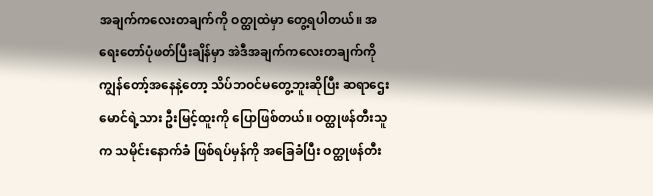အချက်ကလေးတချက်ကို ဝတ္ထုထဲမှာ တွေ့ရပါတယ်။ အရေးတော်ပုံဖတ်ပြီးချိန်မှာ အဲဒီအချက်ကလေးတချက်ကို ကျွန်တော့်အနေနဲ့တော့ သိပ်ဘဝင်မတွေ့ဘူးဆိုပြီး ဆရာဌေးမောင်ရဲ့သား ဦးမြင့်ထူးကို ပြောဖြစ်တယ်။ ဝတ္ထုဖန်တီးသူက သမိုင်းနောက်ခံ ဖြစ်ရပ်မှန်ကို အခြေခံပြီး ဝတ္ထုဖန်တီး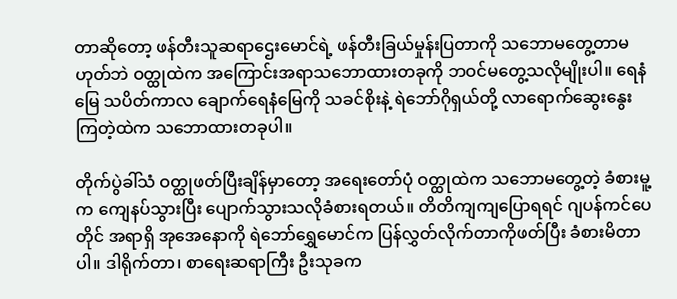တာဆိုတော့ ဖန်တီးသူဆရာဌေးမောင်ရဲ့ ဖန်တီးခြယ်မှုန်းပြတာကို သဘောမတွေ့တာမဟုတ်ဘဲ ဝတ္ထုထဲက အကြောင်းအရာသဘောထားတခုကို ဘဝင်မတွေ့သလိုမျိုးပါ။ ရေနံမြေ သပိတ်ကာလ ချောက်ရေနံမြေကို သခင်စိုးနဲ့ ရဲဘော်ဂိုရှယ်တို့ လာရောက်ဆွေးနွေးကြတဲ့ထဲက သဘောထားတခုပါ။

တိုက်ပွဲခါ်သံ ဝတ္ထုဖတ်ပြီးချိန်မှာတော့ အရေးတော်ပုံ ဝတ္ထုထဲက သဘောမတွေ့တဲ့ ခံစားမူ့က ကျေနပ်သွားပြီး ပျောက်သွားသလိုခံစားရတယ်။ တိတိကျကျပြောရရင် ဂျပန်ကင်ပေတိုင် အရာရှိ အုအေနောကို ရဲဘော်ရွှေမောင်က ပြန်လွှတ်လိုက်တာကိုဖတ်ပြီး ခံစားမိတာပါ။ ဒါရိုက်တာ၊ စာရေးဆရာကြီး ဦးသုခက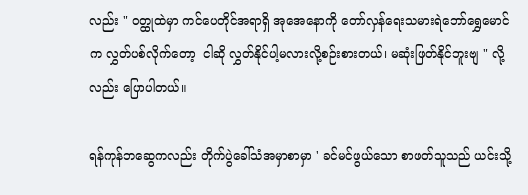လည်း " ဝတ္ထုထဲမှာ ကင်ပေတိုင်အရာရှိ အုအေနောကို တော်လှန်ရေးသမားရဲဘော်ရွှေမောင်က လွှတ်ပစ်လိုက်တော့  ငါဆို လွှတ်နိုင်ပါ့မလားလို့စဉ်းစားတယ်၊ မဆုံးဖြတ်နိုင်ဘူးဗျ " လို့လည်း ပြောပါတယ်။

ရန်ကုန်ဘဆွေကလည်း တိုက်ပွဲခေါ်သံအမှာစာမှာ ' ခင်မင်ဖွယ်သော စာဖတ်သူသည် ယင်းသို့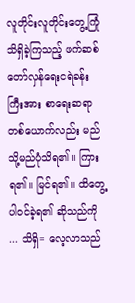လူတိုင်းလူတိုင်းတွေ့ကြုံသိရှိခဲ့ကြသည့် ဖက်ဆစ်တော်လှန်ရေးငရဲခန်းကြီးအား စာရေးဆရာ တစ်ယောက်လည်း မည်သို့မည်ပုံသိရ၏။ ကြားရ၏။ မြင်ရ၏။ ထိတွေ့ပါဝင်ခဲ့ရ၏ ဆိုသည်ကို ... သိရှိ= လေ့လာသည်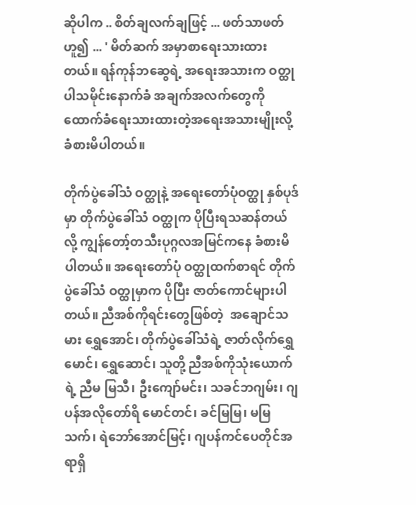ဆိုပါက .. စိတ်ချလက်ချဖြင့် ... ဖတ်သာဖတ်ဟူ၍ ... ' မိတ်ဆက် အမှာစာရေးသားထားတယ်။ ရန်ကုန်ဘဆွေရဲ့ အရေးအသားက ဝတ္ထုပါသမိုင်းနောက်ခံ အချက်အလက်တွေကို ထောက်ခံရေးသားထားတဲ့အရေးအသားမျိုးလို့ ခံစားမိပါတယ်။

တိုက်ပွဲခေါ်သံ ဝတ္ထုနဲ့ အရေးတော်ပုံဝတ္ထု နှစ်ပုဒ်မှာ တိုက်ပွဲခေါ်သံ ဝတ္ထုက ပိုပြီးရသဆန်တယ်လို့ ကျွန်တော့်တသီးပုဂ္ဂလအမြင်ကနေ ခံစားမိပါတယ်။ အရေးတော်ပုံ ဝတ္ထုထက်စာရင် တိုက်ပွဲခေါ်သံ ဝတ္ထုမှာက ပိုပြီး ဇာတ်ကောင်များပါတယ်။ ညီအစ်ကိုရင်းတွေဖြစ်တဲ့  အချောင်သမား ရွှေအောင်၊ ‌တိုက်ပွဲခေါ်သံရဲ့ ဇာတ်လိုက်ရွှေမောင်၊ ရွှေဆောင်၊ သူတို့ ညီအစ်ကိုသုံးယောက်ရဲ့ ညီမ မြသီ၊ ဦးကျော်မင်း၊ သခင်ဘဂျမ်း၊ ဂျပန်အလိုတော်ရိ မောင်တင်၊ ခင်မြမြ၊ မမြသက်၊ ရဲဘော်အောင်မြင့်၊ ဂျပန်ကင်ပေတိုင်အရာရှိ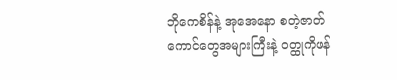ဘိုကေစိန်နဲ့ အုအေနော စတဲ့ဇာတ်ကောင်တွေအများကြီးနဲ့ ဝတ္ထုကိုဖန်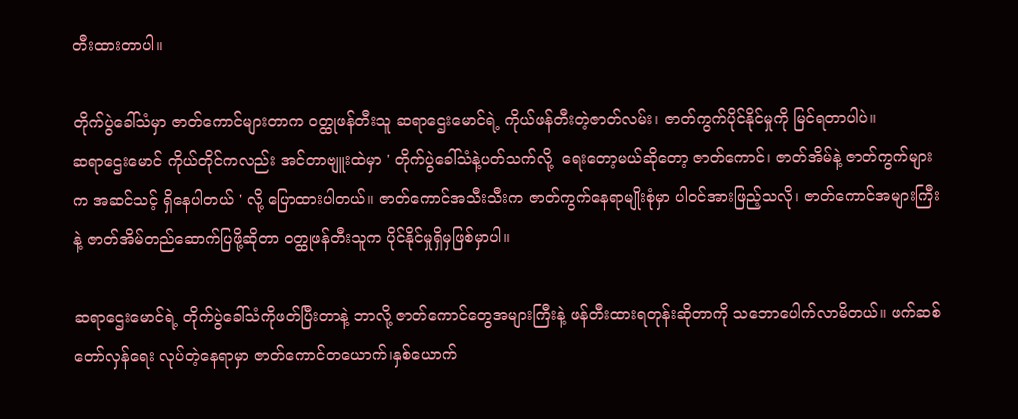တီးထားတာပါ။

တိုက်ပွဲခေါ်သံမှာ ဇာတ်ကောင်များတာက ဝတ္ထုဖန်တီးသူ ဆရာဌေးမောင်ရဲ့ ကိုယ်ဖန်တီးတဲ့ဇာတ်လမ်း၊ ဇာတ်ကွက်ပိုင်နိုင်မှုကို မြင်ရတာပါပဲ။
ဆရာဌေးမောင် ကိုယ်တိုင်ကလည်း အင်တာဗျူးထဲမှာ ' တိုက်ပွဲခေါ်သံနဲ့ပတ်သက်လို့  ရေးတော့မယ်ဆိုတော့ ဇာတ်ကောင်၊ ဇာတ်အိမ်နဲ့ ဇာတ်ကွက်များက အဆင်သင့် ရှိနေပါတယ် ' လို့ ပြောထားပါတယ်။ ဇာတ်ကောင်အသီးသီးက ဇာတ်ကွက်နေရာမျိုးစုံမှာ ပါဝင်အားဖြည့်သလို၊ ဇာတ်ကောင်အများကြီးနဲ့ ဇာတ်အိမ်တည်ဆောက်ပြဖို့ဆိုတာ ဝတ္ထုဖန်တီးသူက ပိုင်နိုင်မှုရှိမှဖြစ်မှာပါ။

ဆရာဌေးမောင်ရဲ့ တိုက်ပွဲခေါ်သံကိုဖတ်ပြီးတာနဲ့ ဘာလို့ ဇာတ်ကောင်တွေအများကြီးနဲ့ ဖန်တီးထားရတုန်းဆိုတာကို သဘောပေါက်လာမိတယ်။ ဖက်ဆစ်တော်လှန်ရေး လုပ်တဲ့နေရာမှာ ဇာတ်ကောင်တယောက်၊နှစ်ယောက်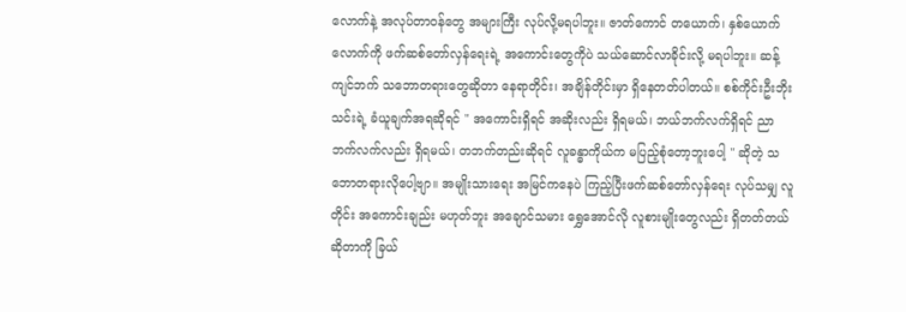လောက်နဲ့ အလုပ်တာဝန်တွေ အများကြီး လုပ်လို့မရပါဘူး။ ဇာတ်ကောင် တယောက်၊ နှစ်ယောက်လောက်ကို ဖက်ဆစ်တော်လှန်ရေးရဲ့ အကောင်းတွေကိုပဲ သယ်ဆောင်လာခိုင်းလို့ မရပါဘူး။ ‌ဆန့်ကျင်ဘက် သဘောတရားတွေဆိုတာ နေရာတိုင်း၊ အချိန်တိုင်းမှာ ရှိနေတတ်ပါတယ်။ စစ်ကိုင်းဦးဘိုးသင်းရဲ့ ခံယူချက်အရဆိုရင် " အကောင်းရှိရင် အဆိုးလည်း ရှိရမယ်၊ ဘယ်ဘက်လက်ရှိရင် ညာဘက်လက်လည်း ရှိရမယ်၊ တဘက်တည်းဆိုရင် လူခန္ဓာကိုယ်က မပြည့်စုံတော့ဘူးပေါ့ " ဆိုတဲ့ သဘောတရားလိုပေါ့ဗျာ။ အမျိုးသားရေး အမြင်ကနေပဲ ကြည့်ပြီးဖက်ဆစ်တော်လှန်ရေး လုပ်သမျှ လူတိုင်း အကောင်းချည်း မဟုတ်ဘူး အချောင်သမား ရွှေအောင်လို လူစားမျိုးတွေလည်း ရှိတတ်တယ်ဆိုတာကို ခြယ်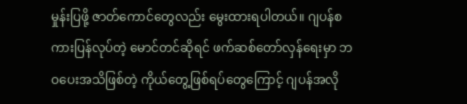မှုန်းပြဖို့ ဇာတ်ကောင်တွေလည်း မွေးထားရပါတယ်။ ဂျပန်စကားပြန်လုပ်တဲ့ မောင်တင်ဆိုရင် ဖက်ဆစ်တော်လှန်ရေးမှာ ဘဝပေးအသိဖြစ်တဲ့ ကိုယ်တွေ့ဖြစ်ရပ်တွေကြောင့် ဂျပန်အလို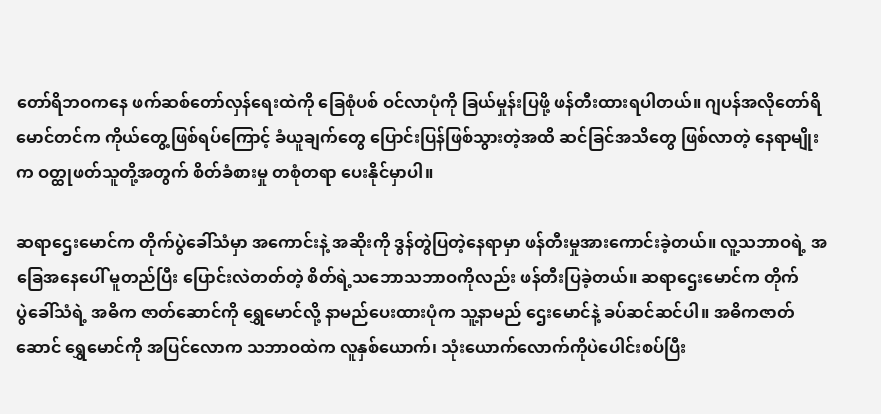တော်ရိဘဝကနေ ဖက်ဆစ်တော်လှန်ရေးထဲကို ခြေစုံပစ် ဝင်လာပုံကို ခြယ်မှုန်းပြဖို့ ဖန်တီးထားရပါတယ်။ ဂျပန်အလိုတော်ရိ မောင်တင်က ကိုယ်တွေ့ဖြစ်ရပ်ကြောင့် ခံယူချက်တွေ ပြောင်းပြန်ဖြစ်သွားတဲ့အထိ ဆင်ခြင်အသိတွေ ဖြစ်လာတဲ့ နေရာမျိုးက ဝတ္ထုဖတ်သူတို့အတွက် စိတ်ခံစားမှု တစုံတရာ ပေးနိုင်မှာပါ။

ဆရာဌေးမောင်က တိုက်ပွဲခေါ်သံမှာ ‌အကောင်းနဲ့ အဆိုးကို ဒွန်တွဲပြတဲ့နေရာမှာ ဖန်တီးမှုအားကောင်းခဲ့တယ်။ လူ့သဘာဝရဲ့ အခြေအနေပေါ် မူတည်ပြီး ပြောင်းလဲတတ်တဲ့ စိတ်ရဲ့သဘောသဘာဝကိုလည်း ဖန်တီးပြခဲ့တယ်။ ဆရာဌေးမောင်က တိုက်ပွဲ‌ခေါ်သံရဲ့ အဓိက ဇာတ်ဆောင်ကို ရွှေမောင်လို့ နာမည်ပေးထားပုံက သူ့နာမည် ဌေးမောင်နဲ့ ခပ်ဆင်ဆင်ပါ။ အဓိကဇာတ်ဆောင် ရွှေမောင်ကို အပြင်လောက သဘာဝထဲက လူနှစ်ယောက်၊ သုံးယောက်လောက်ကိုပဲပေါင်းစပ်ပြီး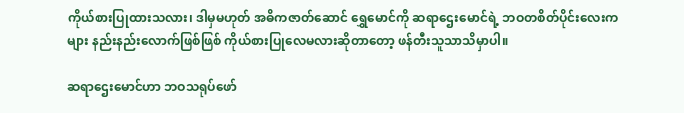ကိုယ်စားပြုထားသလား၊ ဒါမှမဟုတ် အဓိကဇာတ်ဆောင် ရွှေမောင်ကို ဆရာဌေးမောင်ရဲ့ ဘဝတစိတ်ပိုင်းလေးကများ နည်းနည်းလောက်ဖြစ်ဖြစ် ကိုယ်စားပြုလေမလားဆိုတာတော့ ဖန်တီးသူသာသိမှာပါ။

ဆရာဌေးမောင်ဟာ ဘဝသရုပ်ဖော်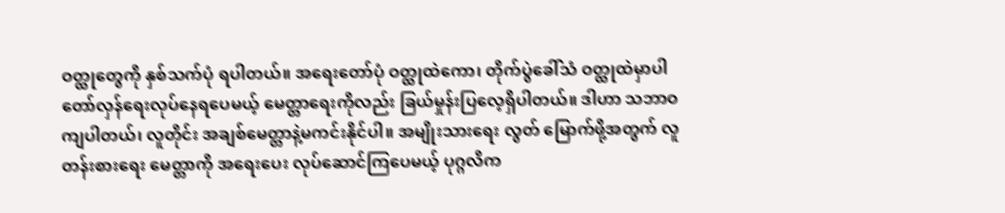ဝတ္ထုတွေကို နှစ်သက်ပုံ ရပါတယ်။ အရေးတော်ပုံ ဝတ္ထုထဲကော၊ တိုက်ပွဲခေါ်သံ ဝတ္ထုထဲမှာပါ တော်လှန်ရေးလုပ်နေရပေမယ့် မေတ္တာရေးကိုလည်း ခြယ်မှုန်းပြလေ့ရှိပါတယ်။ ဒါဟာ သဘာဝကျပါတယ်၊ လူတိုင်း အချစ်မေတ္တာနဲ့မကင်းနိုင်ပါ။ အမျိုးသားရေး လွတ် မြောက်ဖို့အတွက် လူတန်းစားရေး မေတ္တာကို အရေးပေး လုပ်ဆောင်ကြပေမယ့် ပုဂ္ဂလိက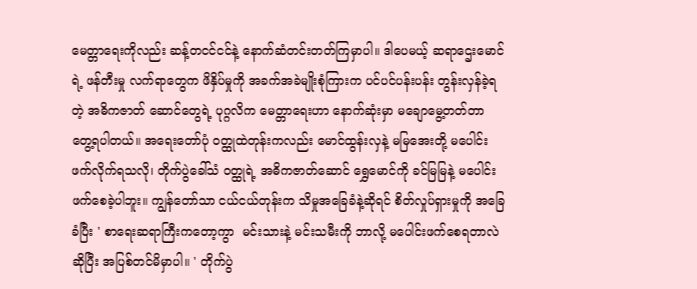မေတ္တာရေးကိုလည်း ဆန့်တငင်ငင်နဲ့ နောက်ဆံတင်းတတ်ကြမှာပါ။ ဒါပေမယ့် ဆရာဌေးမောင်ရဲ့ ဖန်တီးမှု လက်ရာတွေက ဖိနှိပ်မှုကို အခက်အခဲမျိုးစုံကြားက ပင်ပင်ပန်းပန်း တွန်းလှန်ခဲ့ရတဲ့ အဓိကဇာတ် ဆောင်တွေရဲ့ ပုဂ္ဂလိက မေတ္တာရေးဟာ နောက်ဆုံးမှာ မချောမွေ့တတ်တာ တွေ့ရပါတယ်။ အရေးတော်ပုံ ဝတ္ထုထဲတုန်းကလည်း မောင်ထွန်းလှနဲ့ မမြအေးတို့ မပေါင်းဖက်လိုက်ရသလို၊ တိုက်ပွဲခေါ်သံ ဝတ္ထုရဲ့ အဓိကဇာတ်ဆောင် ရွှေမောင်ကို ခင်မြမြနဲ့ မပေါင်းဖက်စေခဲ့ပါဘူး။ ကျွန်တော်သာ ငယ်ငယ်တုန်းက သိမှုအ‌ခြေခံနဲ့ဆိုရင် စိတ်လှုပ်ရှားမှုကို အခြေခံပြီး ' စာရေးဆရာကြီးကတော့ကွာ  မင်းသားနဲ့ မင်းသမီးကို ဘာလို့ မပေါင်းဖက်စေရတာလဲဆိုပြီး အပြစ်တင်မိမှာပါ။ ' တိုက်ပွဲ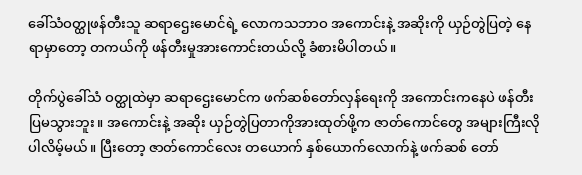ခေါ်သံဝတ္ထုဖန်တီးသူ ဆရာဌေးမောင်ရဲ့ လောကသဘာဝ အကောင်းနဲ့ အဆိုးကို ယှဉ်တွဲပြတဲ့ နေရာမှာတော့ တကယ်ကို ဖန်တီးမှုအားကောင်းတယ်လို့ ခံစားမိပါတယ်။

တိုက်ပွဲခေါ်သံ ဝတ္ထုထဲမှာ ဆရာဌေးမောင်က ဖက်ဆစ်တော်လှန်ရေးကို အကောင်းကနေပဲ ဖန်တီးပြမသွားဘူး။ အကောင်းနဲ့ အဆိုး ယှဉ်တွဲပြတာကိုအားထုတ်ဖို့က ဇာတ်ကောင်တွေ အများကြီးလိုပါလိမ့်မယ်။ ပြီးတော့ ဇာတ်ကောင်လေး တယောက် နှစ်ယောက်‌လောက်နဲ့ ဖက်ဆစ် တော်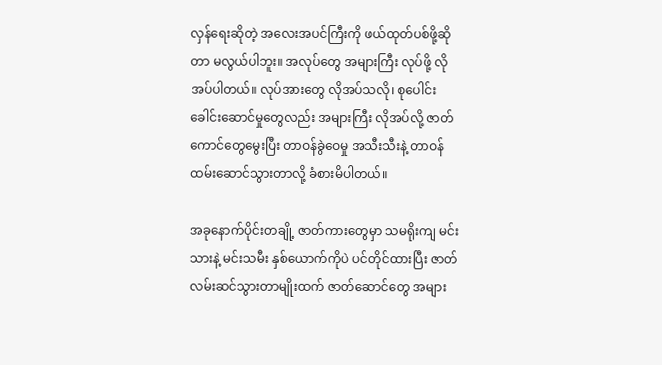လှန်ရေးဆိုတဲ့ အလေးအပင်ကြီးကို ဖယ်ထုတ်ပစ်ဖို့ဆိုတာ မလွယ်ပါဘူး။ အလုပ်တွေ အများကြီး လုပ်ဖို့ လိုအပ်ပါတယ်။ လုပ်အားတွေ လိုအပ်သလို၊ စုပေါင်းခေါင်းဆောင်မှုတွေလည်း အများကြီး လိုအပ်လို့ ဇာတ်ကောင်တွေမွေးပြီး တာဝန်ခွဲဝေမှု အသီးသီးနဲ့ တာဝန်ထမ်းဆောင်သွားတာလို့ ခံစားမိပါတယ်။

အခုနောက်ပိုင်းတချို့ ဇာတ်ကားတွေမှာ သမရိုးကျ မင်းသားနဲ့ မင်းသမီး နှစ်ယောက်ကိုပဲ ပင်တိုင်ထားပြီး ဇာတ်လမ်းဆင်သွားတာမျိုးထက် ဇာတ်ဆောင်တွေ အများ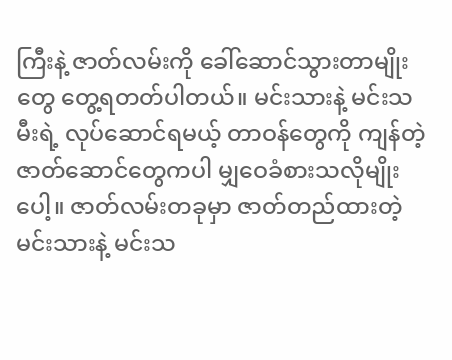ကြီးနဲ့ ဇာတ်လမ်းကို ခေါ်ဆောင်သွားတာမျိုးတွေ တွေ့ရတတ်ပါတယ်။ မင်းသားနဲ့ မင်းသမီးရဲ့ လုပ်ဆောင်ရမယ့် တာဝန်‌‌တွေကို ကျန်တဲ့ ဇာတ်ဆောင်တွေကပါ မျှဝေခံစားသလိုမျိုးပေါ့။ ဇာတ်လမ်းတခုမှာ ဇာတ်တည်ထားတဲ့ မင်းသားနဲ့ မင်းသ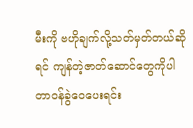မီးကို ဗဟိုချက်လို့သတ်မှတ်တယ်ဆိုရင် ကျန်တဲ့ဇာတ်ဆောင်တွေကိုပါ တာဝန်ခွဲဝေပေးရင်း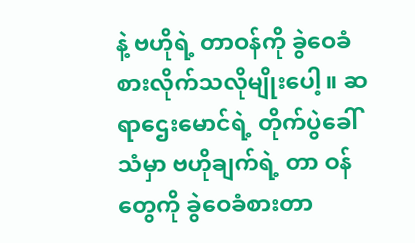နဲ့ ဗဟိုရဲ့ တာဝန်ကို ခွဲဝေခံစားလိုက်သလိုမျိုးပေါ့။ ဆရာဌေးမောင်ရဲ့ တိုက်ပွဲခေါ်သံမှာ ဗဟိုချက်ရဲ့ တာ ဝန်တွေကို ခွဲဝေခံစားတာ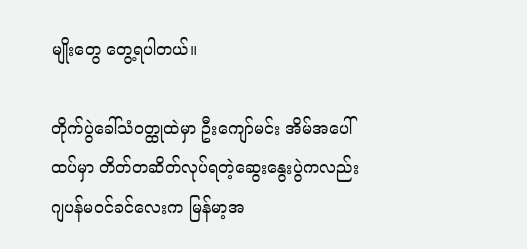မျိုးတွေ တွေ့ရပါတယ်။

တိုက်ပွဲခေါ်သံဝတ္ထုထဲမှာ ဦးကျော်မင်း အိမ်အပေါ်ထပ်မှာ တိတ်တဆိတ်လုပ်ရတဲ့ဆွေးနွေးပွဲကလည်း ဂျပန်မဝင်ခင်လေးက မြန်မာ့အ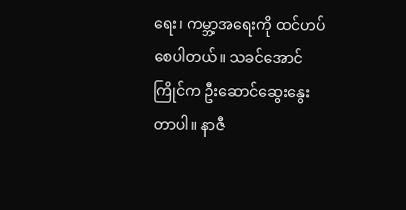ရေး၊ ကမ္ဘာ့အရေးကို ထင်ဟပ်စေပါတယ်။ သခင်အောင်ကြိုင်က ဦးဆောင်ဆွေးနွေးတာပါ။ နာဇီ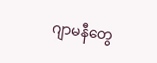ဂျာမနီတွေ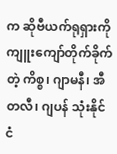က ဆိုဗီယက်ရုရှားကို ကျူးကျော်တိုက်ခိုက်တဲ့ ကိစ္စ၊ ဂျာမနီ၊ အီတလီ၊ ဂျပန် သုံးနိုင်ငံ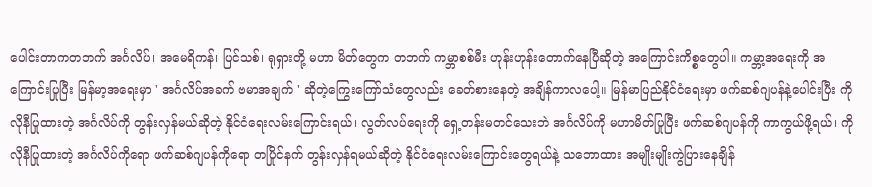ပေါင်းတာကတဘက် အင်္ဂလိပ်၊ အမေရိကန်၊ ပြင်သစ်၊ ရုရှားတို့ မဟာ မိတ်တွေက တဘက် ကမ္ဘာစစ်မီး ဟုန်းဟုန်းတောက်နေပြီဆိုတဲ့ အကြောင်းကိစ္စတွေပါ။ ကမ္ဘာ့အရေးကို အကြောင်းပြုပြီး မြန်မာ့အရေးမှာ ' အင်္ဂလိပ်အခက် ဗမာအချက် ' ဆိုတဲ့ကြွေးကြော်သံတွေလည်း ခေတ်စားနေတဲ့ အချိန်ကာလပေါ့။ မြန်မာပြည်နိုင်ငံရေးမှာ ဖက်ဆစ်ဂျပန်နဲ့ပေါင်းပြီး ကိုလိုနီပြုထားတဲ့ အင်္ဂလိပ်ကို တွန်းလှန်မယ်ဆိုတဲ့ နိုင်ငံရေးလမ်းကြောင်းရယ်၊ လွတ်လပ်ရေးကို ရှေ့တန်းမတင်သေးဘဲ အင်္ဂလိပ်‌ကို မဟာမိတ်ပြုပြီး ဖက်ဆစ်ဂျပန်ကို ကာကွယ်ဖို့ရယ်၊ ကိုလိုနီပြုထားတဲ့ အင်္ဂလိပ်ကိုရော ဖက်ဆစ်ဂျပန်ကိုရော တပြိုင်နက် တွန်းလှန်ရမယ်ဆိုတဲ့ နိုင်ငံရေးလမ်းကြောင်းတွေရယ်နဲ့ သဘောထား အမျိုးမျိုးကွဲပြားနေချိန်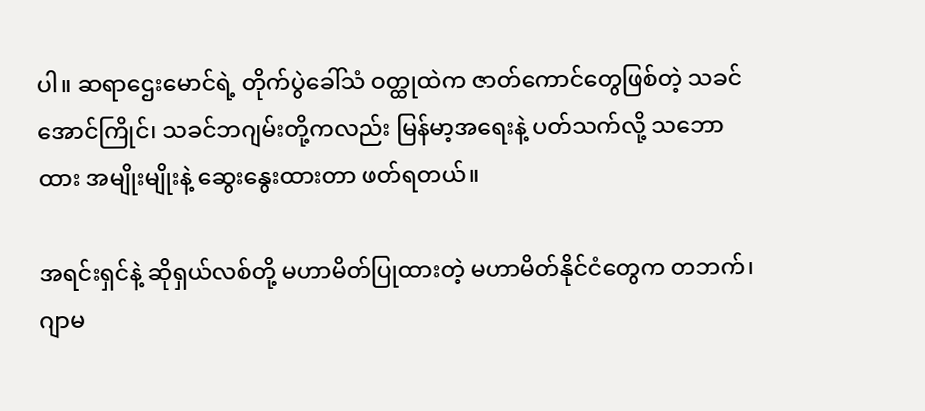ပါ။ ဆရာဌေးမောင်ရဲ့ တိုက်ပွဲခေါ်သံ ဝတ္ထုထဲက ဇာတ်ကောင်တွေဖြစ်တဲ့ သခင်အောင်ကြိုင်၊ သခင်ဘဂျမ်းတို့ကလည်း မြန်မာ့အရေးနဲ့ ပတ်သက်လို့ သဘောထား အမျိုးမျိုးနဲ့ ဆွေးနွေးထားတာ ဖတ်ရတယ်။

အရင်းရှင်နဲ့ ဆိုရှယ်လစ်တို့ မဟာမိတ်ပြုထားတဲ့ မဟာမိတ်နိုင်ငံ‌တွေက တဘက်၊ ဂျာမ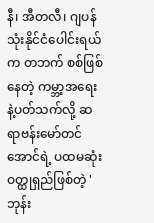နီ၊ အီတလီ၊ ဂျပန် သုံးနိုင်ငံပေါင်းရယ်က တဘက် စစ်ဖြစ်နေတဲ့ ကမ္ဘာ့အရေးနဲ့ပတ်သက်လို့ ဆရာဗန်းမော်တင်အောင်ရဲ့ ပထမဆုံး ဝတ္ထုရှည်ဖြစ်တဲ့ ' ဘုန်း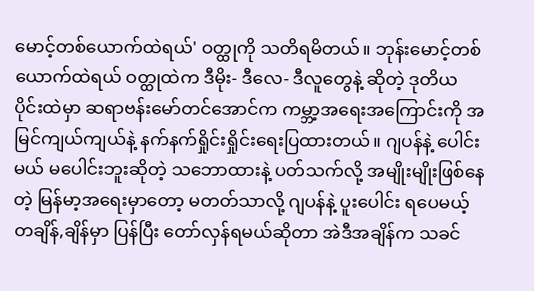မောင့်တစ်ယောက်ထဲရယ်' ဝတ္ထုကို သတိရမိတယ်။ ဘုန်းမောင့်တစ်ယောက်ထဲရယ် ဝတ္ထုထဲက ဒီမိုး- ဒီလေ- ဒီလူတွေနဲ့ ဆိုတဲ့ ဒုတိယပိုင်းထဲမှာ ဆရာဗန်းမော်တင်အောင်က ကမ္ဘာ့အရေးအကြောင်းကို အမြင်ကျယ်ကျယ်နဲ့ နက်နက်ရှိုင်းရှိုင်းရေးပြထားတယ်။ ဂျပန်နဲ့ ပေါင်းမယ် မပေါင်းဘူးဆိုတဲ့ သဘောထားနဲ့ ပတ်သက်လို့ အမျိုးမျိုးဖြစ်နေတဲ့ မြန်မာ့အရေးမှာတော့ မတတ်သာလို့ ဂျပန်နဲ့ ပူးပေါင်း ရပေမယ့် တချိန်,ချိန်မှာ ပြန်ပြီး တော်လှန်ရမယ်ဆိုတာ အဲဒီအချိန်က သခင်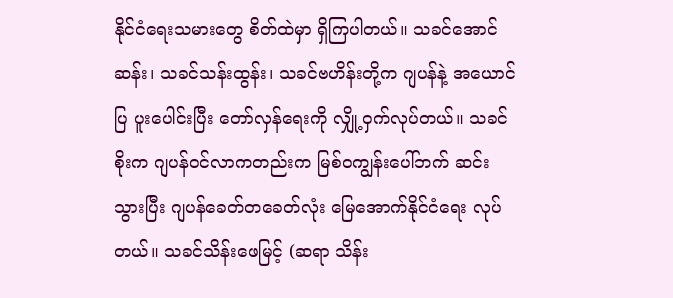နိုင်ငံရေးသမားတွေ စိတ်ထဲမှာ ရှိကြပါတယ်။ သခင်အောင်ဆန်း၊ သခင်သန်းထွန်း၊ သခင်ဗဟိန်းတို့က ဂျပန်နဲ့ အယောင်ပြ ပူးပေါင်းပြီး တော်လှန်ရေးကို လျှို့ဝှက်လုပ်တယ်။ သခင်စိုးက ဂျပန်ဝင်လာကတည်းက မြစ်ဝကျွန်းပေါ်ဘက် ဆင်းသွားပြီး ဂျပန်‌ခေတ်တခေတ်လုံး မြေအောက်နိုင်ငံရေး လုပ်တယ်။ သခင်သိန်းဖေမြင့် (ဆရာ သိန်း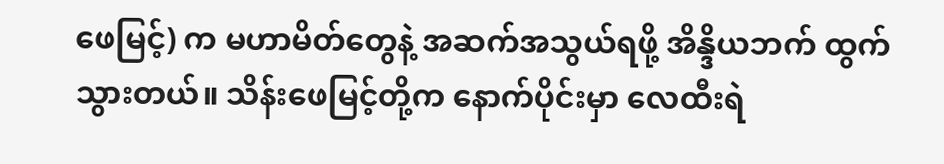ဖေမြင့်) က မဟာမိတ်တွေနဲ့ အဆက်အသွယ်ရဖို့ အိန္ဒိယဘက် ထွက်သွားတယ်။ သိန်းဖေမြင့်တို့က နောက်ပိုင်းမှာ လေထီးရဲ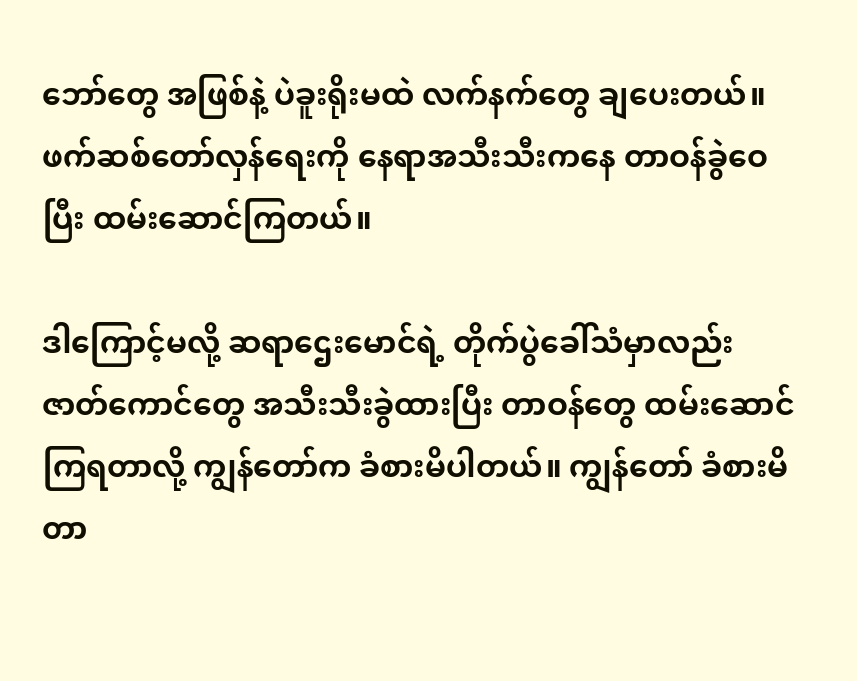ဘော်တွေ အဖြစ်နဲ့ ပဲခူးရိုးမထဲ လက်နက်တွေ ချပေးတယ်။ ဖက်ဆစ်တော်လှန်ရေးကို နေရာအသီးသီးကနေ တာဝန်ခွဲဝေပြီး ထမ်းဆောင်ကြတယ်။

ဒါကြောင့်မလို့ ဆရာဌေးမောင်ရဲ့ တိုက်ပွဲခေါ်သံမှာလည်း ဇာတ်ကောင်တွေ အသီးသီးခွဲထားပြီး တာဝန်တွေ ထမ်းဆောင်ကြရတာလို့ ကျွန်တော်က ခံစားမိပါတယ်။ ကျွန်တော် ခံစားမိတာ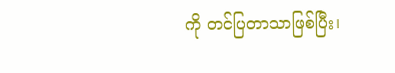ကို တင်ပြတာသာဖြစ်ပြီး၊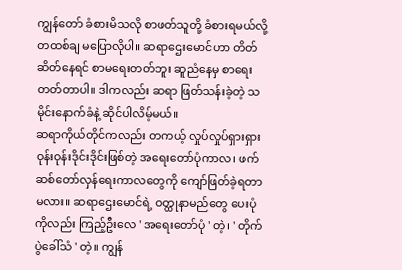ကျွန်တော် ခံစားမိသလို စာဖတ်သူတို့ ခံစားရမယ်လို့ တထစ်ချ မပြောလိုပါ။ ဆရာဌေးမောင်ဟာ တိတ်ဆိတ်နေရင် စာမရေးတတ်ဘူး ဆူညံနေမှ စာရေးတတ်တာပါ။ ဒါကလည်း ဆရာ ဖြတ်သန်းခဲ့တဲ့ သမိုင်းနောက်ခံနဲ့ ဆိုင်ပါလိမ့်မယ်။
ဆရာကိုယ်တိုင်ကလည်း တကယ့် လှုပ်လှုပ်ရှားရှား ဝုန်းဝုန်းဒိုင်းဒိုင်းဖြစ်တဲ့ အရေးတော်ပုံကာလ၊ ဖက်ဆစ်တော်လှန်ရေးကာလတွေကို ကျော်ဖြတ်ခဲ့ရတာမလား။ ဆရာဌေးမောင်ရဲ့ ဝတ္ထုနာမည်တွေ ပေးပုံကိုလည်း ကြည့်ဦးလေ ' အရေးတော်ပုံ ' တဲ့၊ ' တိုက်ပွဲခေါ်သံ ' တဲ့။ ကျွန်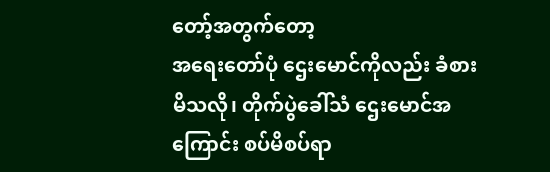တော့်အတွက်‌တော့
အရေးတော်ပုံ ဌေးမောင်ကိုလည်း ခံစားမိသလို၊ တိုက်ပွဲခေါ်သံ ဌေးမောင်အကြောင်း စပ်မိစပ်ရာ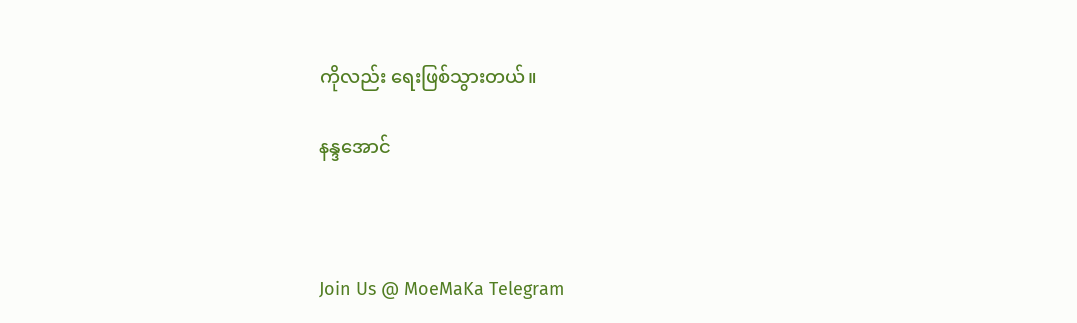ကိုလည်း ရေးဖြစ်သွားတယ်။

နန္ဒအောင်



Join Us @ MoeMaKa Telegram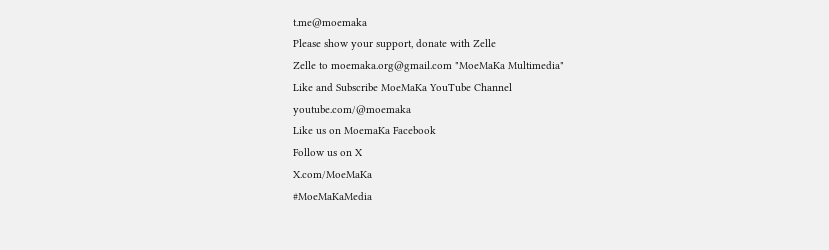t.me@moemaka
Please show your support, donate with Zelle
Zelle to moemaka.org@gmail.com "MoeMaKa Multimedia"
Like and Subscribe MoeMaKa YouTube Channel
youtube.com/@moemaka
Like us on MoemaKa Facebook
Follow us on X
X.com/MoeMaKa
#MoeMaKaMedia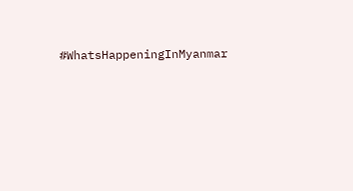#WhatsHappeningInMyanmar